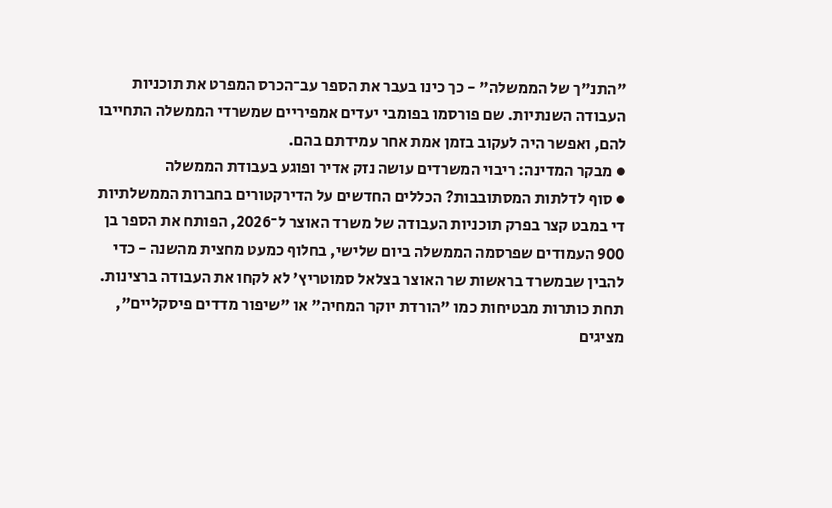"התנ"ך של הממשלה" - כך כינו בעבר את הספר עב־הכרס המפרט את תוכניות העבודה השנתיות. שם פורסמו בפומבי יעדים אמפיריים שמשרדי הממשלה התחייבו להם, ואפשר היה לעקוב בזמן אמת אחר עמידתם בהם.
● מבקר המדינה: ריבוי המשרדים עושה נזק אדיר ופוגע בעבודת הממשלה
● סוף לדלתות המסתובבות? הכללים החדשים על הדירקטורים בחברות הממשלתיות
די במבט קצר בפרק תוכניות העבודה של משרד האוצר ל־2026, הפותח את הספר בן 900 העמודים שפרסמה הממשלה ביום שלישי, בחלוף כמעט מחצית מהשנה - כדי להבין שבמשרד בראשות שר האוצר בצלאל סמוטריץ' לא לקחו את העבודה ברצינות. תחת כותרות מבטיחות כמו "הורדת יוקר המחיה" או "שיפור מדדים פיסקליים", מציגים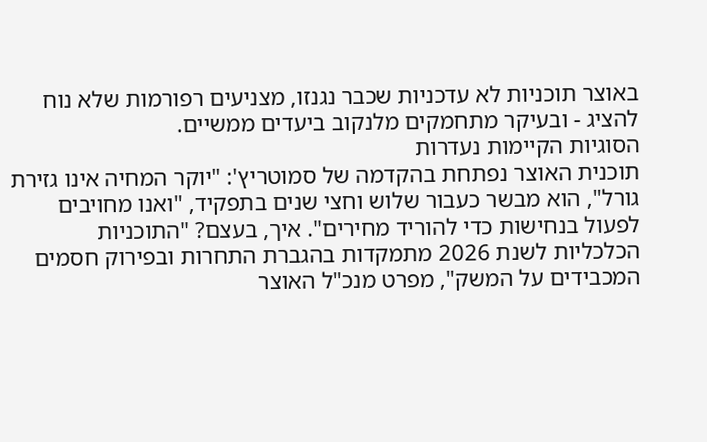באוצר תוכניות לא עדכניות שכבר נגנזו, מצניעים רפורמות שלא נוח להציג - ובעיקר מתחמקים מלנקוב ביעדים ממשיים.
הסוגיות הקיימות נעדרות
תוכנית האוצר נפתחת בהקדמה של סמוטריץ': "יוקר המחיה אינו גזירת גורל", הוא מבשר כעבור שלוש וחצי שנים בתפקיד, "ואנו מחויבים לפעול בנחישות כדי להוריד מחירים". איך, בעצם? "התוכניות הכלכליות לשנת 2026 מתמקדות בהגברת התחרות ובפירוק חסמים המכבידים על המשק", מפרט מנכ"ל האוצר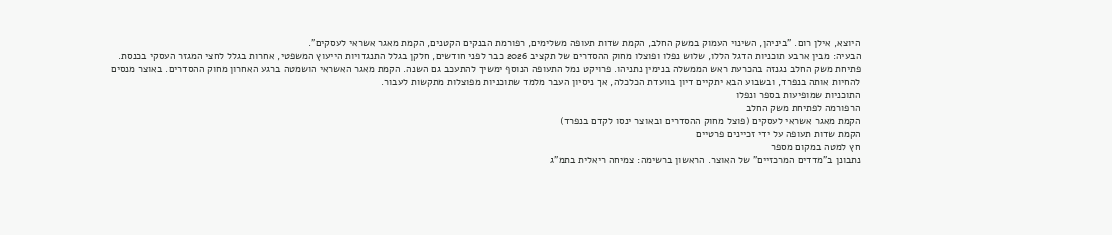היוצא, אילן רום. "ביניהן, השינוי העמוק במשק החלב, הקמת שדות תעופה משלימים, רפורמת הבנקים הקטנים, הקמת מאגר אשראי לעסקים".
הבעיה: מבין ארבע תוכניות הדגל הללו, שלוש נפלו ופוצלו מחוק ההסדרים של תקציב 2026 כבר לפני חודשים, חלקן בגלל התנגדויות הייעוץ המשפטי, אחרות בגלל לחצי המגזר העסקי בכנסת. פתיחת משק החלב נגנזה בהכרעת ראש הממשלה בנימין נתניהו. פרויקט נמל התעופה הנוסף ימשיך להתעכב גם השנה. הקמת מאגר האשראי הושמטה ברגע האחרון מחוק ההסדרים. באוצר מנסים להחיות אותה בנפרד, ובשבוע הבא יתקיים דיון בוועדת הכלכלה, אך ניסיון העבר מלמד שתוכניות מפוצלות מתקשות לעבור.
התוכניות שמופיעות בספר ונפלו
הרפורמה לפתיחת משק החלב
הקמת מאגר אשראי לעסקים (פוצל מחוק ההסדרים ובאוצר ינסו לקדם בנפרד)
הקמת שדות תעופה על ידי זכיינים פרטיים
חץ למטה במקום מספר
נתבונן ב"מדדים המרכזיים" של האוצר. הראשון ברשימה: צמיחה ריאלית בתמ"ג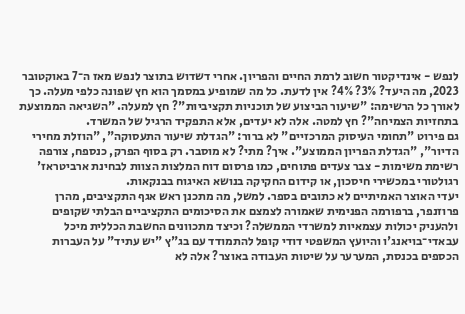לנפש - אינדיקטור חשוב לרמת החיים והפריון. אחרי דשדוש בתוצר לנפש מאז ה־7 באוקטובר 2023, מה היעד? 3%? 4%? אין לדעת. כל מה שמופיע במסמך הוא חץ שפונה כלפי מעלה. כך לאורך כל הרשימה: "שיעור הביצוע של תוכניות תקציביות"? חץ למעלה. "השגיאה הממוצעת בתחזיות הצמיחה"? חץ למטה. אלה לא יעדים, אלא התפקיד הרגיל של המשרד.
גם פירוט "תחומי העיסוק המרכזיים" לא ברור: "הגדלת שיעור התעסוקה", "הוזלת מחירי הדיור", "הגדלת הפריון הממוצע". איך? מתי? לא מוסבר. רק בסוף הפרק, כנספח, צורפה רשימת משימות - צבר צעדים פתוחים, כמו פרסום דוח המלצות הצוות לבחינת ארביטראז' רגולטורי במכשירי חיסכון, או קידום החקיקה בנושא האיגוח בבנקאות.
יעדי האוצר האמיתיים לא כתובים בספר. למשל, מה מתכנן ראש אגף התקציבים, מהרן פרוזנפר, ברפורמה הפנימית שאמורה לצמצם את הסיכומים התקציביים הבלתי שקופים ולהעניק יכולות עצמאיות למשרדי הממשלה? וכיצד מתכוונים החשבת הכללית מיכל עבאדי־בויאנג'ו והיועץ המשפטי דודי קופל להתמודד עם בג"ץ "יש עתיד" על העברות הכספים בכנסת, המערער על שיטות העבודה באוצר? אלה לא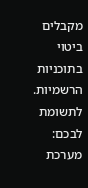מקבלים ביטוי בתוכניות הרשמיות.
לתשומת לבכם: מערכת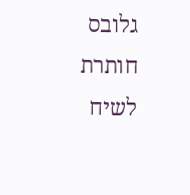גלובס חותרת לשיח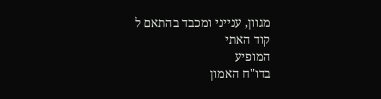מגוון, ענייני ומכבד בהתאם ל
קוד האתי
המופיע
בדו"ח האמון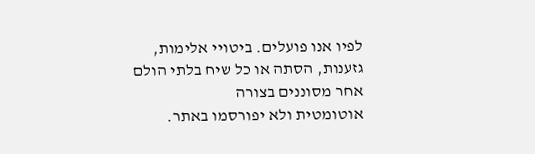לפיו אנו פועלים. ביטויי אלימות, גזענות, הסתה או כל שיח בלתי הולם אחר מסוננים בצורה
אוטומטית ולא יפורסמו באתר.